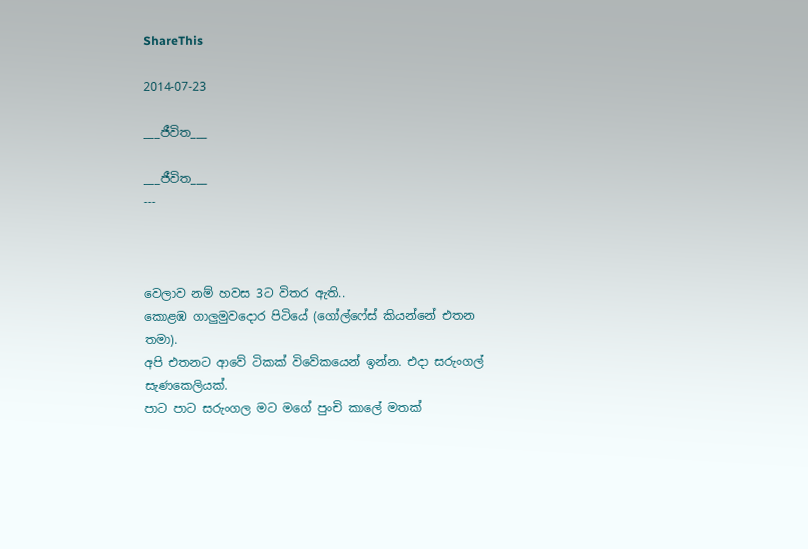ShareThis

2014-07-23

___ජීවිත___

___ජීවිත___
---



වෙලාව නම් හවස 3ට විතර ඇති..
කොළඹ ගාලුමුවදොර පිටියේ (ගෝල්ෆේස් කියන්නේ එතන තමා).
අපි එතනට ආවේ ටිකක් විවේකයෙන් ඉන්න. එදා සරුංගල් සැණකෙලියක්.
පාට පාට සරුංගල මට මගේ පුංචි කාලේ මතක්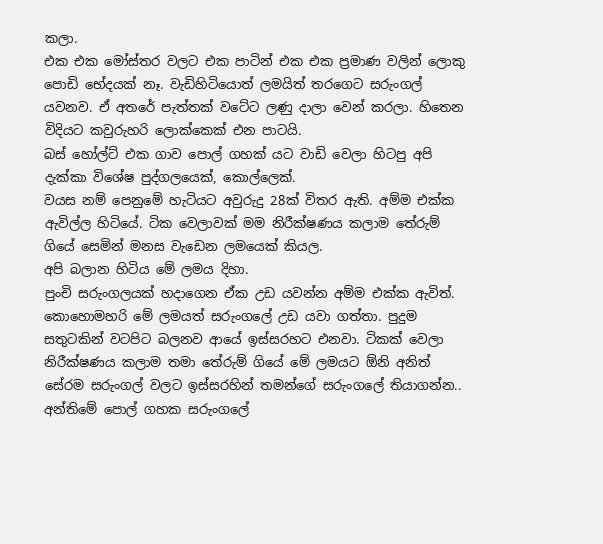කලා.
එක එක මෝස්තර වලට එක පාටින් එක එක ප්‍රමාණ වලින් ලොකු පොඩි භේදයක් නෑ. වැඩිහිටියොත් ලමයිත් තරගෙට සරුංගල් යවනව. ඒ අතරේ පැත්තක් වටේට ලණු දාලා වෙන් කරලා. හිතෙන විදියට කවුරුහරි ලොක්කෙක් එන පාටයි.
බස් හෝල්ට් එක ගාව පොල් ගහක් යට වාඩි වෙලා හිටපු අපි දැක්කා විශේෂ පුද්ගලයෙක්, කොල්ලෙක්.
වයස නම් පෙනුමේ හැටියට අවුරුදු 28ක් විතර ඇති. අම්ම එක්ක ඇවිල්ල හිටියේ. ටික වෙලාවක් මම නිරීක්ෂණය කලාම තේරුම් ගියේ සෙමින් මනස වැඩෙන ලමයෙක් කියල.
අපි බලාන හිටිය මේ ලමය දිහා.
පුංචි සරුංගලයක් හදාගෙන ඒක උඩ යවන්න අම්ම එක්ක ඇවිත්. කොහොමහරි මේ ලමයත් සරුංගලේ උඩ යවා ගත්තා. පුදුම සතුටකින් වටපිට බලනව ආයේ ඉස්සරහට එනවා. ටිකක් වෙලා නිරීක්ෂණය කලාම තමා තේරුම් ගියේ මේ ලමයට ඕනි අනිත් සේරම සරුංගල් වලට ඉස්සරහින් තමන්ගේ සරුංගලේ තියාගන්න.. අන්තිමේ පොල් ගහක සරුංගලේ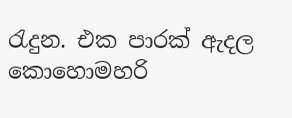රැදුන. එක පාරක් ඇදල කොහොමහරි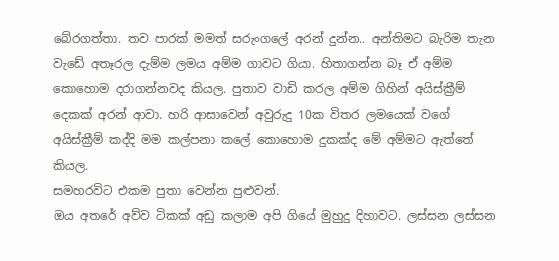බේරගත්තා. තව පාරක් මමත් සරුංගලේ අරන් දුන්න.. අන්තිමට බැරිම තැන වැඩේ අතෑරල දැම්ම ලමය අම්ම ගාවට ගියා. හිතාගන්න බෑ ඒ අම්ම කොහොම දරාගන්නවද කියල. පුතාව වාඩි කරල අම්ම ගිහින් අයිස්ක්‍රීම් දෙකක් අරන් ආවා. හරි ආසාවෙන් අවුරුදු 10ක විතර ලමයෙක් වගේ අයිස්ක්‍රීම් කද්දි මම කල්පනා කලේ කොහොම දුකක්ද මේ අම්මට ඇත්තේ කියල.
සමහරවිට එකම පුතා වෙන්න පුළුවන්.
ඔය අතරේ අව්ව ටිකක් අඩු කලාම අපි ගියේ මුහුදු දිහාවට. ලස්සන ලස්සන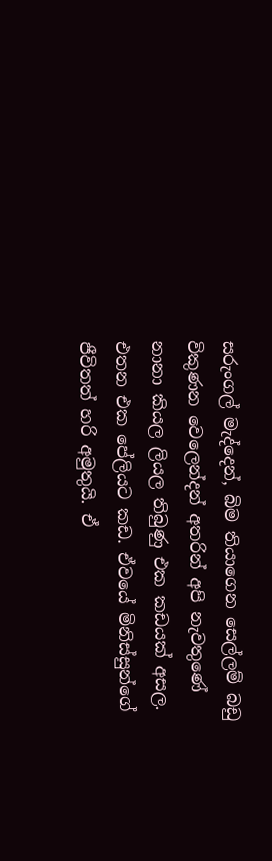සරුංගල් මැද්දෙන්, බිම තියාගෙන සෙල්ලම් බඩු විකුණන වෙලෙන්දන් අතරින් අපි නැවතුණේ නානා කියල ලියල තිබුණු එක කඩයක් අසල. එතන එක පේලියට කඩ. ඒවයේ මිනිස්සුන්ගේ ජීවිතත් හරි අමුතුයි. ඒ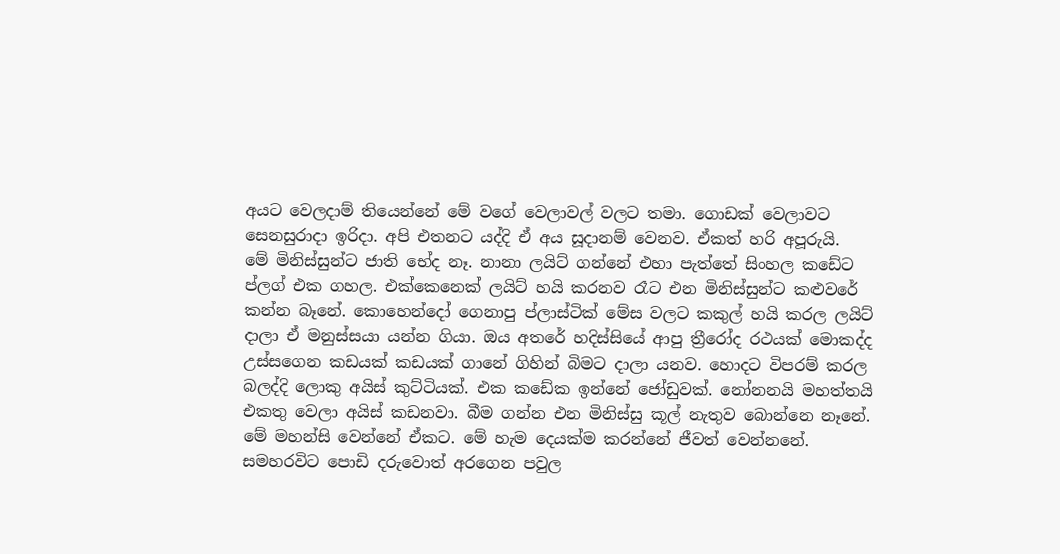අයට වෙලදාම් තියෙන්නේ මේ වගේ වෙලාවල් වලට තමා. ගොඩක් වෙලාවට සෙනසුරාදා ඉරිදා. අපි එතනට යද්දි ඒ අය සූදානම් වෙනව. ඒකත් හරි අපූරුයි.
මේ මිනිස්සුන්ට ජාති භේද නෑ. නානා ලයිට් ගන්නේ එහා පැත්තේ සිංහල කඩේට ප්ලග් එක ගහල. එක්කෙනෙක් ලයිට් හයි කරනව රෑට එන මිනිස්සුන්ට කළුවරේ කන්න බෑනේ. කොහෙන්දෝ ගෙනාපු ප්ලාස්ටික් මේස වලට කකුල් හයි කරල ලයිට් දාලා ඒ මනුස්සයා යන්න ගියා. ඔය අතරේ හදිස්සියේ ආපු ත්‍රීරෝද රථයක් මොකද්ද උස්සගෙන කඩයක් කඩයක් ගානේ ගිහින් බිමට දාලා යනව. හොදට විපරම් කරල බලද්දි ලොකු අයිස් කුට්ටියක්. එක කඩේක ඉන්නේ ජෝඩුවක්. නෝනනයි මහත්තයි එකතු වෙලා අයිස් කඩනවා. බීම ගන්න එන මිනිස්සු කූල් නැතුව බොන්නෙ නෑනේ. මේ මහන්සි වෙන්නේ ඒකට. මේ හැම දෙයක්ම කරන්නේ ජීවත් වෙන්නනේ. සමහරවිට පොඩි දරුවොත් අරගෙන පවුල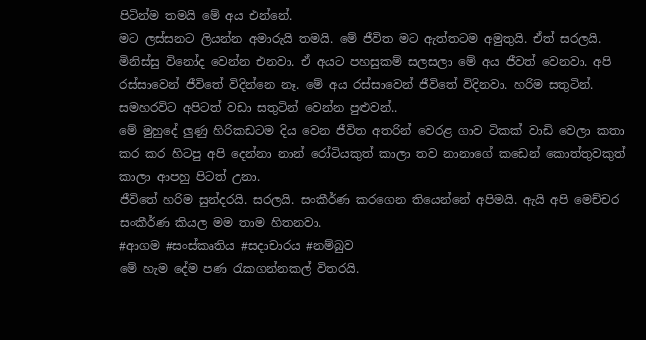පිටින්ම තමයි මේ අය එන්නේ.
මට ලස්සනට ලියන්න අමාරුයි තමයි. මේ ජීවිත මට ඇත්තටම අමුතුයි. ඒත් සරලයි.
මිනිස්සු විනෝද වෙන්න එනවා. ඒ අයට පහසුකම් සලසලා මේ අය ජීවත් වෙනවා. අපි රස්සාවෙන් ජීවිතේ විදින්නෙ නෑ. මේ අය රස්සාවෙන් ජීවිතේ විදිනවා. හරිම සතුටින්. සමහරවිට අපිටත් වඩා සතුටින් වෙන්න පුළුවන්..
මේ මුහුදේ ලුණු හිරිකඩටම දිය වෙන ජීවිත අතරින් වෙරළ ගාව ටිකක් වාඩි වෙලා කතා කර කර හිටපු අපි දෙන්නා නාන් රෝටියකුත් කාලා තව නානාගේ කඩෙන් කොත්තුවකුත් කාලා ආපහු පිටත් උනා.
ජීවිතේ හරිම සුන්දරයි. සරලයි. සංකීර්ණ කරගෙන තියෙන්නේ අපිමයි. ඇයි අපි මෙච්චර සංකීර්ණ කියල මම තාම හිතනවා.
#ආගම #සංස්කෘතිය #සදාචාරය #නම්බුව
මේ හැම දේම පණ රැකගන්නකල් විතරයි.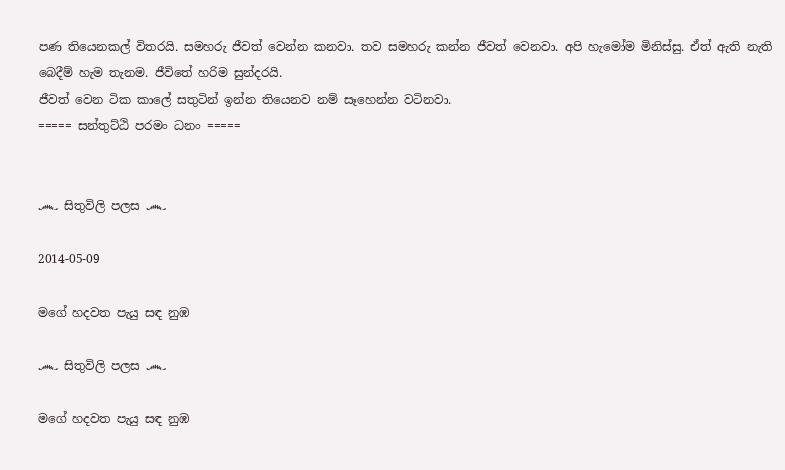පණ තියෙනකල් විතරයි. සමහරු ජීවත් වෙන්න කනවා. තව සමහරු කන්න ජීවත් වෙනවා. අපි හැමෝම මිනිස්සු. ඒත් ඇති නැති බෙදීම් හැම තැනම. ජීවිතේ හරිම සුන්දරයි.
ජීවත් වෙන ටික කාලේ සතුටින් ඉන්න තියෙනව නම් සෑහෙන්න වටිනවා.
===== සන්තුට්ඨි පරමං ධනං =====


෴ සිතුවිලි පලස ෴

2014-05-09

මගේ හදවත පැයු සඳ නුඹ

෴ සිතුවිලි පලස ෴

මගේ හදවත පැයු සඳ නුඹ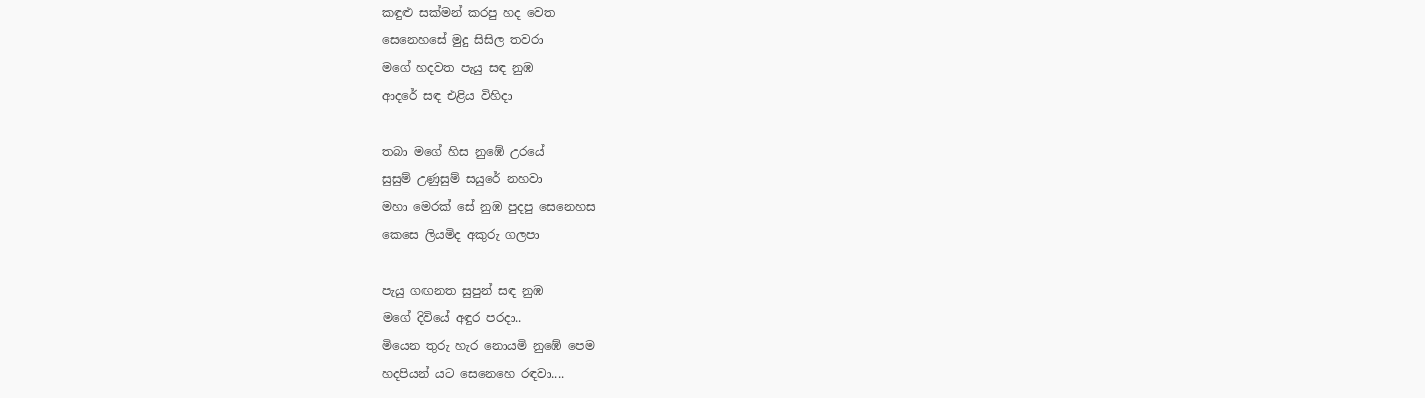කඳුළු සක්මන් කරපු හද වෙත
සෙනෙහසේ මුදු සිසිල තවරා
මගේ හදවත පැයු සඳ නුඹ
ආදරේ සඳ එළිය විහිදා

තබා මගේ හිස නුඹේ උරයේ
සුසුම් උණුසුම් සයුරේ නහවා
මහා මෙරක් සේ නුඹ පුදපු සෙනෙහස
කෙසෙ ලියමිද අකුරු ගලපා

පැයු ගඟනත සුපුන් සඳ නුඹ
මගේ දිවියේ අඳුර පරදා..
මියෙන තුරු හැර නොයමි නුඹේ පෙම
හදපියන් යට සෙනෙහෙ රඳවා....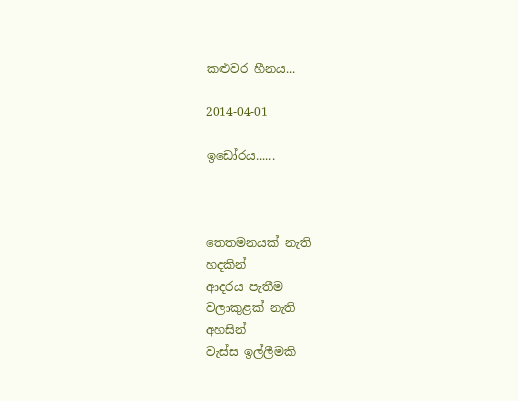කළුවර හීනය...

2014-04-01

ඉඩෝරය......



තෙතමනයක් නැති
හදකින්
ආදරය පැතීම
වලාකුළක් නැති
අහසින්
වැස්ස ඉල්ලීමකි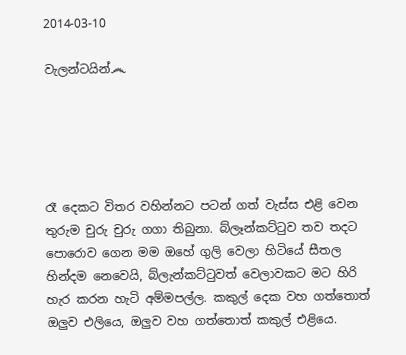2014-03-10

වැලන්ටයින්෴





රෑ දෙකට විතර වහින්නට පටන් ගත් වැස්ස එළි වෙන තුරුම චුරු චුරු ගගා තිබුනා. බ්ලෑන්කට්ටුව තව තදට පොරොව ගෙන මම ඔහේ ගුලි වෙලා හිටියේ සීතල හින්දම නෙවෙයි, බ්ලැන්කට්ටුවත් වෙලාවකට මට හිරි හැර කරන හැටි අම්මපල්ල. කකුල් දෙක වහ ගත්තොත් ඔලුව එලියෙ, ඔලුව වහ ගත්තොත් කකුල් එළියෙ.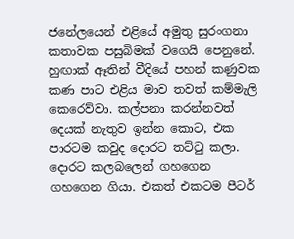ජනේලයෙන් එළියේ අමුතු සුරංගනා කතාවක පසුබිමක් වගෙයි පෙනුනේ. හුඟාක් ඈතින් වීදියේ පහන් කණුවක කණ පාට එළිය මාව තවත් කම්මැලි කෙරෙව්වා. කල්පනා කරන්නවත් දෙයක් නැතුව ඉන්න කොට, එක පාරටම කවුද දොරට තට්ටු කලා. දොරට කලබලෙන් ගහගෙන ගහගෙන ගියා. එකත් එකටම පීටර්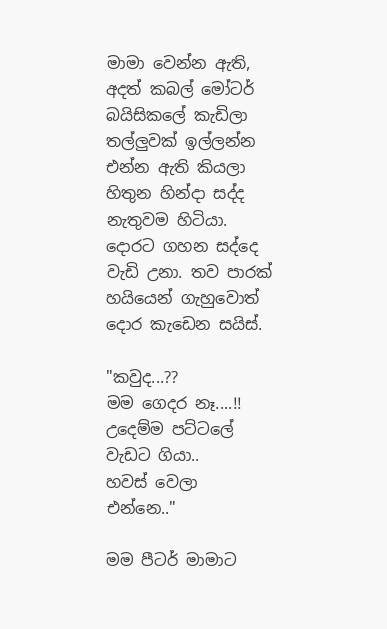මාමා වෙන්න ඇති, අදත් කබල් මෝටර් බයිසිකලේ කැඩිලා තල්ලුවක් ඉල්ලන්න එන්න ඇති කියලා හිතුන හින්දා සද්ද නැතුවම හිටියා. දොරට ගහන සද්දෙ වැඩි උනා. තව පාරක් හයියෙන් ගැහුවොත් දොර කැඩෙන සයිස්.

"කවුද...??
මම ගෙදර නෑ....!!
උදෙම්ම පට්ටලේ වැඩට ගියා..
හවස් වෙලා එන්නෙ.."

මම පීටර් මාමාට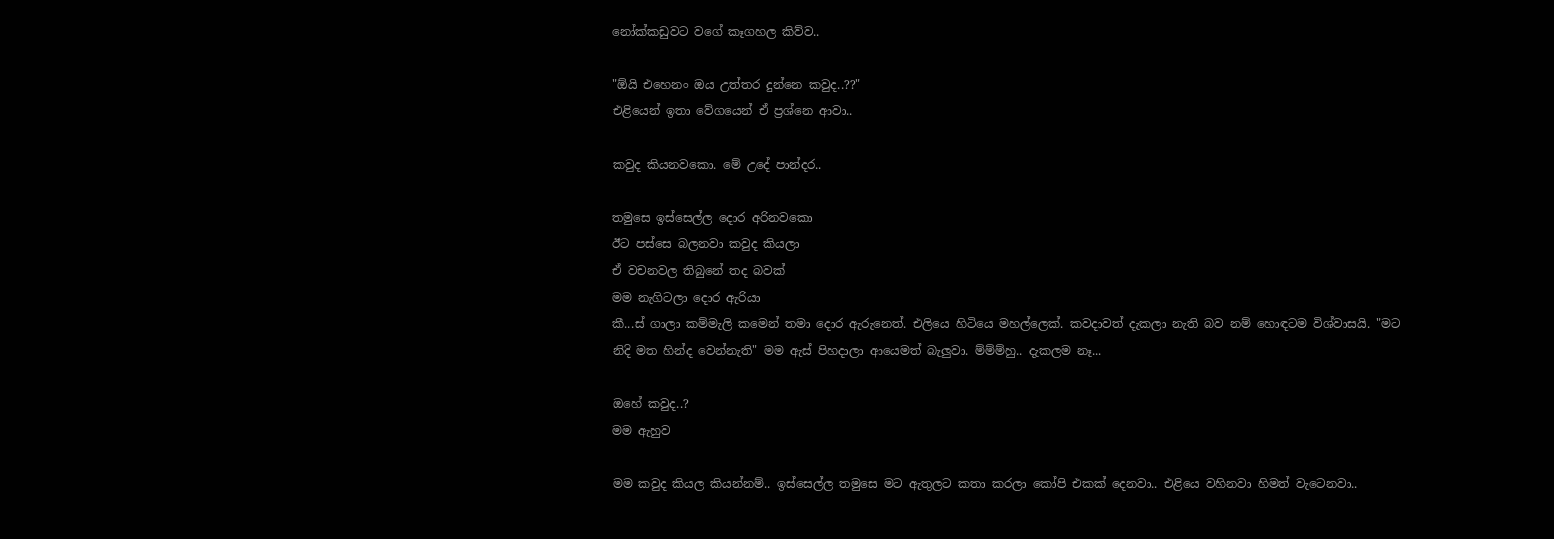නෝක්කඩුවට වගේ කෑගහල කිව්ව..

"ඕයි එහෙනං ඔය උත්තර දුන්නෙ කවුද..??"
එළියෙන් ඉතා වේගයෙන් ඒ ප්‍රශ්නෙ ආවා..

කවුද කියනවකො. මේ උදේ පාන්දර..

තමුසෙ ඉස්සෙල්ල දොර අරිනවකො
ඊට පස්සෙ බලනවා කවුද කියලා
ඒ වචනවල තිබුනේ තද බවක්
මම නැගිටලා දොර ඇරියා
කී...ස් ගාලා කම්මැලි කමෙන් තමා දොර ඇරුනෙත්. එලියෙ හිටියෙ මහල්ලෙක්. කවදාවත් දැකලා නැති බව නම් හොඳටම විශ්වාසයි. "මට නිදි මත හින්ද වෙන්නැති" මම ඇස් පිහදාලා ආයෙමත් බැලුවා. ම්ම්ම්හු.. දැකලම නෑ...

ඔහේ කවුද..?
මම ඇහුව

මම කවුද කියල කියන්නම්.. ඉස්සෙල්ල තමුසෙ මට ඇතුලට කතා කරලා කෝපි එකක් දෙනවා.. එළියෙ වහිනවා හිමත් වැටෙනවා..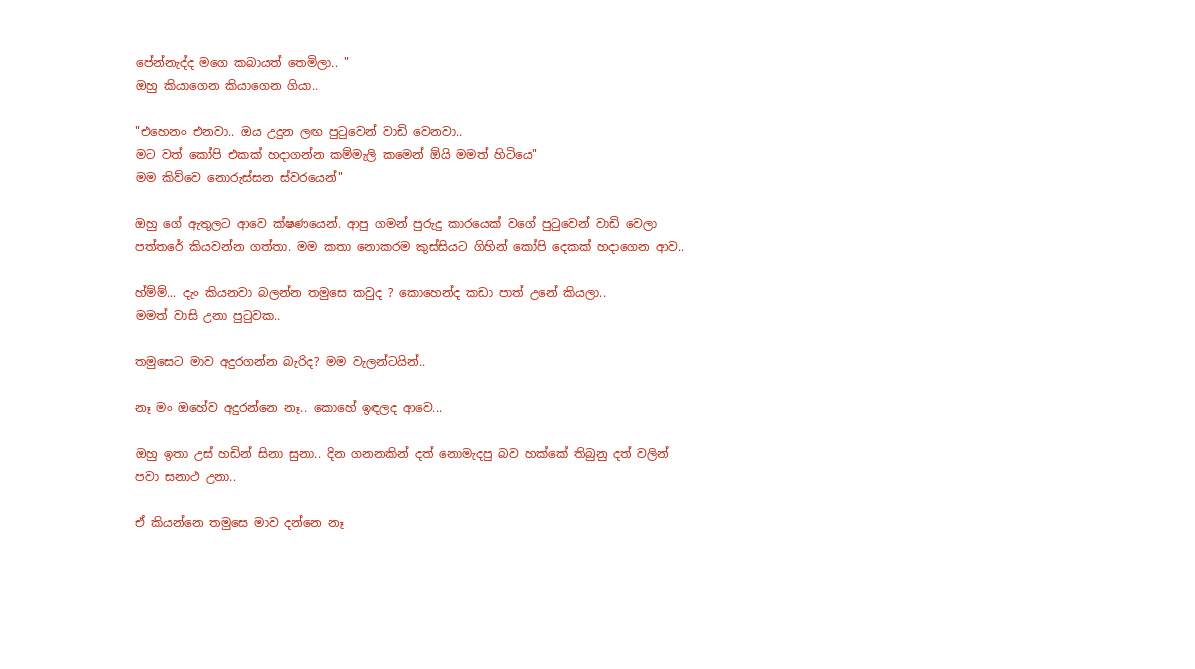පේන්නැද්ද මගෙ කබායත් තෙමිලා.. "
ඔහු කියාගෙන කියාගෙන ගියා..

"එහෙනං එනවා.. ඔය උදුන ලඟ පුටුවෙන් වාඩි වෙනවා..
මට වත් කෝපි එකක් හදාගන්න කම්මැලි කමෙන් ඕයි මමත් හිටියෙ"
මම කිව්වෙ නොරුස්සන ස්වරයෙන්"

ඔහු ගේ ඇතුලට ආවෙ ක්ෂණයෙන්. ආපු ගමන් පුරුදු කාරයෙක් වගේ පුටුවෙන් වාඩි වෙලා පත්තරේ කියවන්න ගත්තා. මම කතා නොකරම කුස්සියට ගිහින් කෝපි දෙකක් හදාගෙන ආව..

හ්ම්ම්... දැං කියනවා බලන්න තමුසෙ කවුද ? කොහෙන්ද කඩා පාත් උනේ කියලා..
මමත් වාසි උනා පුටුවක..

තමුසෙට මාව අදුරගන්න බැරිද? මම වැලන්ටයින්..

නෑ මං ඔහේව අදුරන්නෙ නෑ.. කොහේ ඉඳලද ආවෙ...

ඔහු ඉතා උස් හඩින් සිනා සුනා.. දින ගනනකින් දත් නොමැදපු බව හක්කේ තිබුනු දත් වලින් පවා සනාථ උනා..

ඒ කියන්නෙ තමුසෙ මාව දන්නෙ නෑ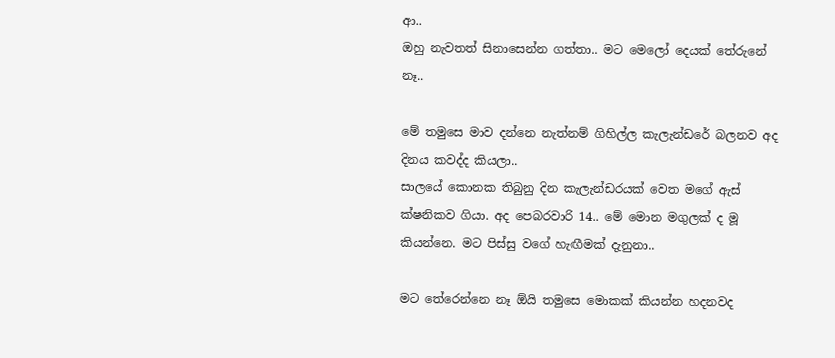ආ..
ඔහු නැවතත් සිනාසෙන්න ගත්තා.. මට මෙලෝ දෙයක් තේරුනේ නෑ..

මේ තමුසෙ මාව දන්නෙ නැත්නම් ගිහිල්ල කැලැන්ඩරේ බලනව අද දිනය කවද්ද කියලා..
සාලයේ කොනක තිබුනු දින කැලැන්ඩරයක් වෙත මගේ ඇස් ක්ෂනිකව ගියා. අද පෙබරවාරි 14.. මේ මොන මගුලක් ද මූ කියන්නෙ. මට පිස්සු වගේ හැඟීමක් දැනුනා..

මට තේරෙන්නෙ නෑ ඕයි තමුසෙ මොකක් කියන්න හදනවද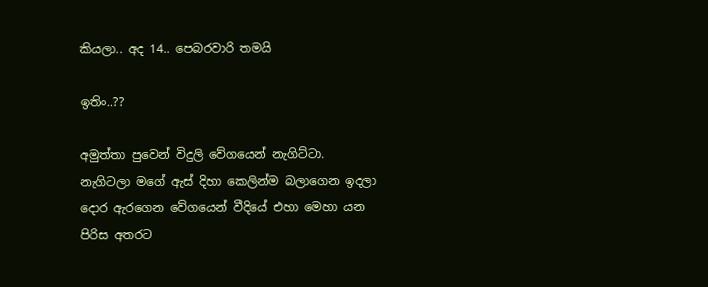කියලා.. අද 14.. පෙබරවාරි තමයි

ඉතිං..??

අමුත්තා පුවෙන් විදුලි වේගයෙන් නැගිට්ටා. නැගිටලා මගේ ඇස් දිහා කෙලින්ම බලාගෙන ඉදලා දොර ඇරගෙන වේගයෙන් වීදියේ එහා මෙහා යන පිරිස අතරට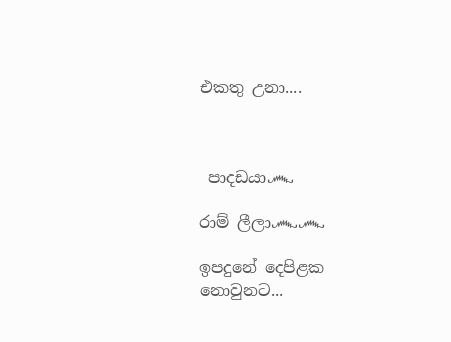එකතු උනා....



 පාදඩයා෴

රාම් ලීලා෴෴

ඉපදුනේ දෙපිළක නොවුනට...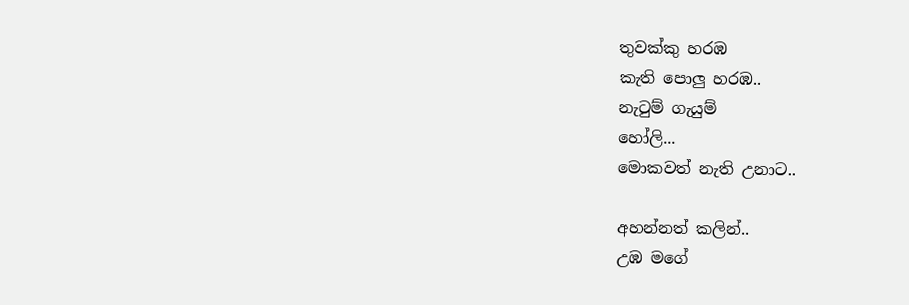තුවක්කු හරඹ
කැති පොලු හරඹ..
නැටුම් ගැයුම්
හෝලි...
මොකවත් නැති උනාට..

අහන්නත් කලින්..
උඹ මගේ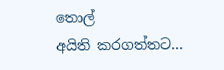තොල්
අයිති කරගත්තට...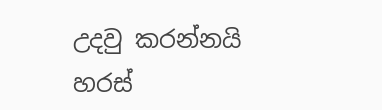උදවු කරන්නයි
හරස්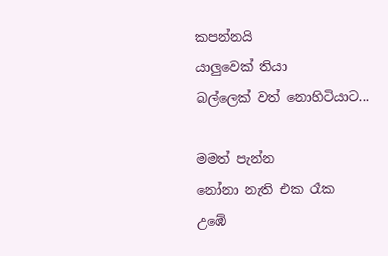කපන්නයි
යාලුවෙක් තියා
බල්ලෙක් වත් නොහිටියාට...

මමත් පැන්න
නෝනා නැති එක රෑක
උඹේ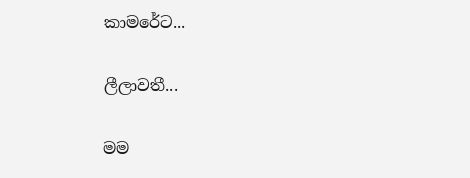කාමරේට...

ලීලාවතී...

මම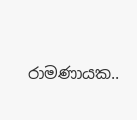රාමණායක..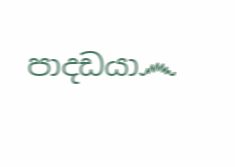පාදඩයා෴